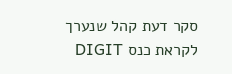סקר דעת קהל שנערך לקראת כנס DIGIT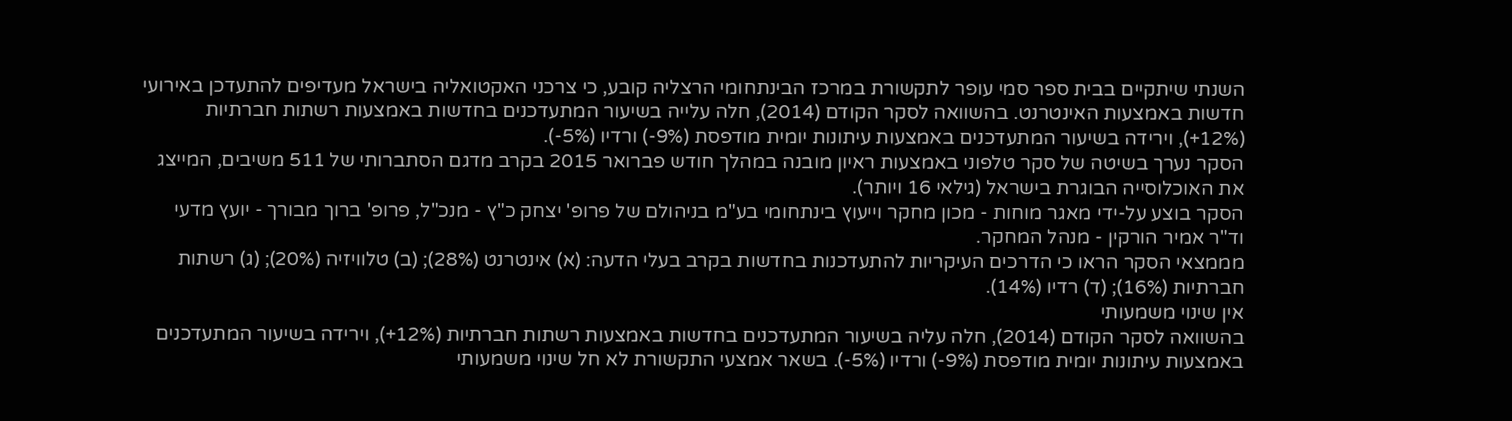השנתי שיתקיים בבית ספר סמי עופר לתקשורת במרכז הבינתחומי הרצליה קובע, כי צרכני האקטואליה בישראל מעדיפים להתעדכן באירועי חדשות באמצעות האינטרנט. בהשוואה לסקר הקודם (2014), חלה עלייה בשיעור המתעדכנים בחדשות באמצעות רשתות חברתיות (12%+), וירידה בשיעור המתעדכנים באמצעות עיתונות יומית מודפסת (9%-) ורדיו (5%-).
הסקר נערך בשיטה של סקר טלפוני באמצעות ראיון מובנה במהלך חודש פברואר 2015 בקרב מדגם הסתברותי של 511 משיבים, המייצג את האוכלוסייה הבוגרת בישראל (גילאי 16 ויותר).
הסקר בוצע על-ידי מאגר מוחות - מכון מחקר וייעוץ בינתחומי בע"מ בניהולם של פרופ' יצחק כ"ץ - מנכ"ל, פרופ' ברוך מבורך - יועץ מדעי וד"ר אמיר הורקין - מנהל המחקר.
מממצאי הסקר הראו כי הדרכים העיקריות להתעדכנות בחדשות בקרב בעלי הדעה: (א) אינטרנט (28%); (ב) טלוויזיה (20%); (ג) רשתות חברתיות (16%); (ד) רדיו (14%).
אין שינוי משמעותי
בהשוואה לסקר הקודם (2014), חלה עליה בשיעור המתעדכנים בחדשות באמצעות רשתות חברתיות (12%+), וירידה בשיעור המתעדכנים באמצעות עיתונות יומית מודפסת (9%-) ורדיו (5%-). בשאר אמצעי התקשורת לא חל שינוי משמעותי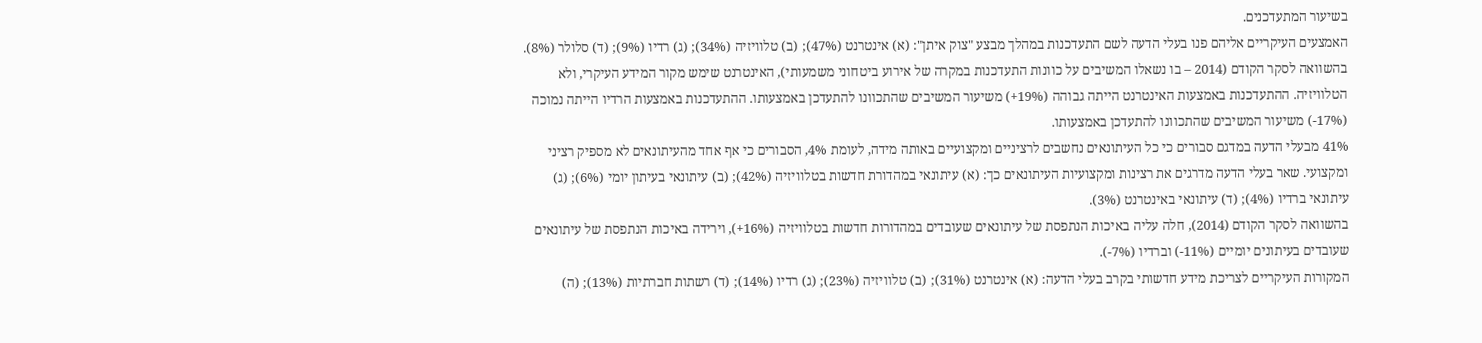בשיעור המתעדכנים.
האמצעים העיקריים אליהם פנו בעלי הדעה לשם התעדכנות במהלך מבצע "צוק איתן": (א) אינטרנט (47%); (ב) טלוויזיה (34%); (ג) רדיו (9%); (ד) סלולר (8%).
בהשוואה לסקר הקודם (2014 – בו נשאלו המשיבים על כוונות התעדכנות במקרה של אירוע ביטחוני משמעותי), האינטרנט שימש מקור המידע העיקרי, ולא הטלוויזיה. ההתעדכנות באמצעות האינטרנט הייתה גבוהה (19%+) משיעור המשיבים שהתכוונו להתעדכן באמצעותו. ההתעדכנות באמצעות הרדיו הייתה נמוכה (17%-) משיעור המשיבים שהתכוונו להתעדכן באמצעותו.
41% מבעלי הדעה במדגם סבורים כי כל העיתונאים נחשבים לרציניים ומקצועיים באותה מידה, לעומת 4%, הסבורים כי אף אחד מהעיתונאים לא מספיק רציני ומקצועי. שאר בעלי הדעה מדרגים את רצינות ומקצועיות העיתונאים כך: (א) עיתונאי במהדורת חדשות בטלוויזיה (42%); (ב) עיתונאי בעיתון יומי (6%); (ג) עיתונאי ברדיו (4%); (ד) עיתונאי באינטרנט (3%).
בהשוואה לסקר הקודם (2014), חלה עליה באיכות הנתפסת של עיתונאים שעובדים במהדורות חדשות בטלוויזיה (16%+), וירידה באיכות הנתפסת של עיתונאים שעובדים בעיתונים יומיים (11%-) וברדיו (7%-).
המקורות העיקריים לצריכת מידע חדשותי בקרב בעלי הדעה: (א) אינטרנט (31%); (ב) טלוויזיה (23%); (ג) רדיו (14%); (ד) רשתות חברתיות (13%); (ה)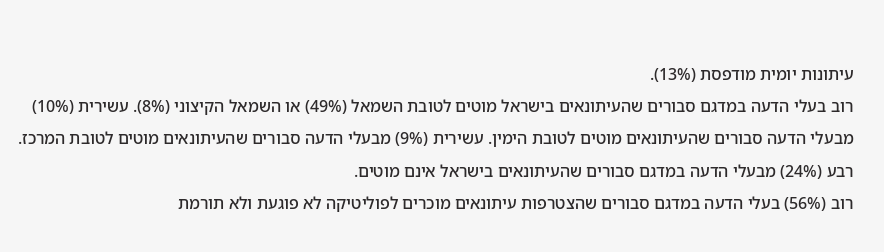עיתונות יומית מודפסת (13%).
רוב בעלי הדעה במדגם סבורים שהעיתונאים בישראל מוטים לטובת השמאל (49%) או השמאל הקיצוני (8%). עשירית (10%) מבעלי הדעה סבורים שהעיתונאים מוטים לטובת הימין. עשירית (9%) מבעלי הדעה סבורים שהעיתונאים מוטים לטובת המרכז. רבע (24%) מבעלי הדעה במדגם סבורים שהעיתונאים בישראל אינם מוטים.
רוב (56%) בעלי הדעה במדגם סבורים שהצטרפות עיתונאים מוכרים לפוליטיקה לא פוגעת ולא תורמת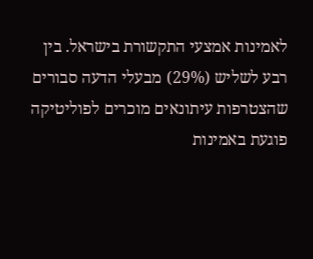לאמינות אמצעי התקשורת בישראל. בין רבע לשליש (29%) מבעלי הדעה סבורים שהצטרפות עיתונאים מוכרים לפוליטיקה פוגעת באמינות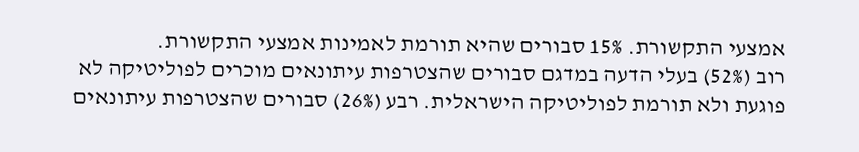אמצעי התקשורת. 15% סבורים שהיא תורמת לאמינות אמצעי התקשורת.
רוב (52%) בעלי הדעה במדגם סבורים שהצטרפות עיתונאים מוכרים לפוליטיקה לא פוגעת ולא תורמת לפוליטיקה הישראלית. רבע (26%) סבורים שהצטרפות עיתונאים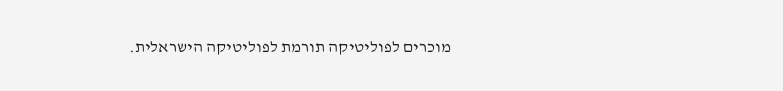מוכרים לפוליטיקה תורמת לפוליטיקה הישראלית.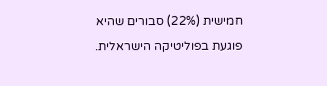חמישית (22%) סבורים שהיא פוגעת בפוליטיקה הישראלית.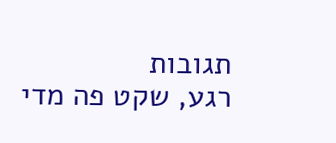תגובות
רגע, שקט פה מדי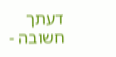דעתך חשובה -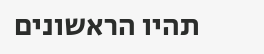תהיו הראשונים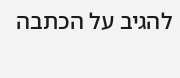להגיב על הכתבה